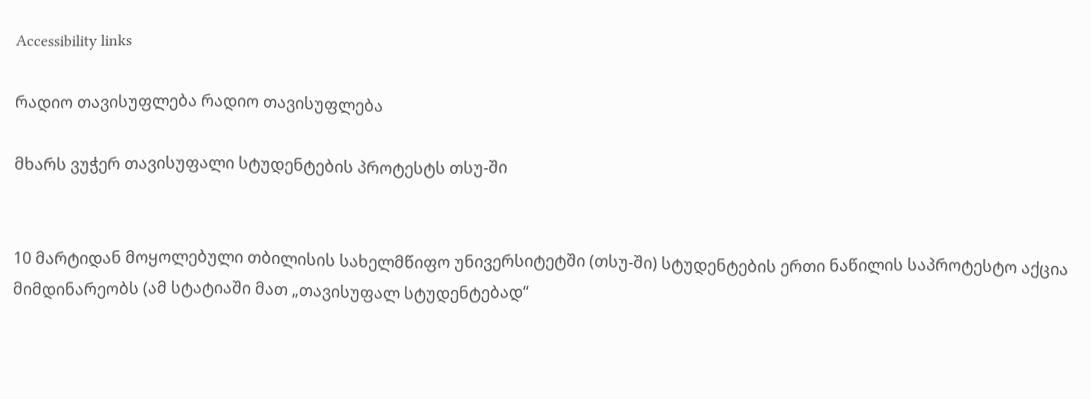Accessibility links

რადიო თავისუფლება რადიო თავისუფლება

მხარს ვუჭერ თავისუფალი სტუდენტების პროტესტს თსუ-ში


10 მარტიდან მოყოლებული თბილისის სახელმწიფო უნივერსიტეტში (თსუ-ში) სტუდენტების ერთი ნაწილის საპროტესტო აქცია მიმდინარეობს (ამ სტატიაში მათ „თავისუფალ სტუდენტებად“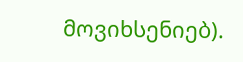მოვიხსენიებ).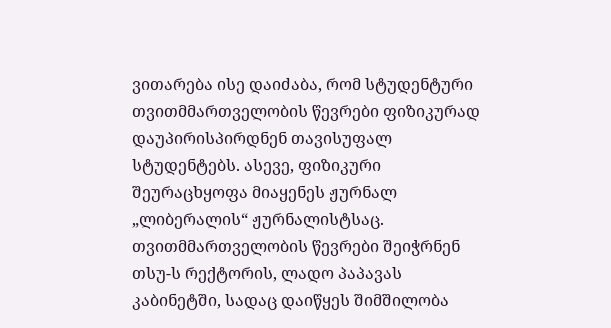ვითარება ისე დაიძაბა, რომ სტუდენტური თვითმმართველობის წევრები ფიზიკურად დაუპირისპირდნენ თავისუფალ სტუდენტებს. ასევე, ფიზიკური შეურაცხყოფა მიაყენეს ჟურნალ „ლიბერალის“ ჟურნალისტსაც. თვითმმართველობის წევრები შეიჭრნენ თსუ-ს რექტორის, ლადო პაპავას კაბინეტში, სადაც დაიწყეს შიმშილობა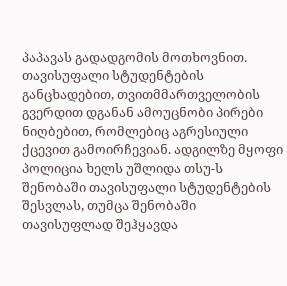პაპავას გადადგომის მოთხოვნით. თავისუფალი სტუდენტების განცხადებით, თვითმმართველობის გვერდით დგანან ამოუცნობი პირები ნიღბებით, რომლებიც აგრესიული ქცევით გამოირჩევიან. ადგილზე მყოფი პოლიცია ხელს უშლიდა თსუ-ს შენობაში თავისუფალი სტუდენტების შესვლას, თუმცა შენობაში თავისუფლად შეჰყავდა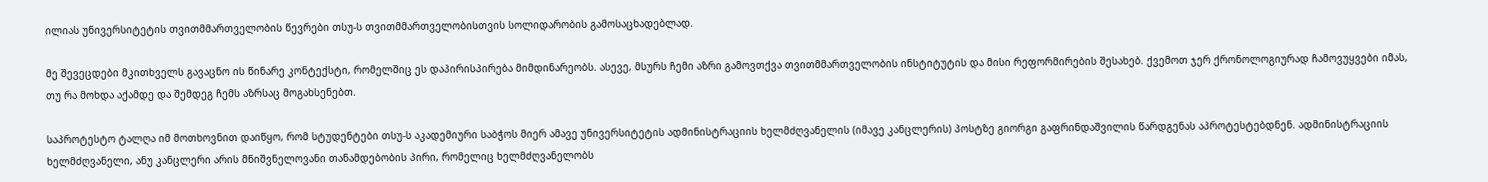ილიას უნივერსიტეტის თვითმმართველობის წევრები თსუ-ს თვითმმართველობისთვის სოლიდარობის გამოსაცხადებლად.

მე შევეცდები მკითხველს გავაცნო ის წინარე კონტექსტი, რომელშიც ეს დაპირისპირება მიმდინარეობს. ასევე, მსურს ჩემი აზრი გამოვთქვა თვითმმართველობის ინსტიტუტის და მისი რეფორმირების შესახებ. ქვემოთ ჯერ ქრონოლოგიურად ჩამოვუყვები იმას, თუ რა მოხდა აქამდე და შემდეგ ჩემს აზრსაც მოგახსენებთ.

საპროტესტო ტალღა იმ მოთხოვნით დაიწყო, რომ სტუდენტები თსუ-ს აკადემიური საბჭოს მიერ ამავე უნივერსიტეტის ადმინისტრაციის ხელმძღვანელის (იმავე კანცლერის) პოსტზე გიორგი გაფრინდაშვილის წარდგენას აპროტესტებდნენ. ადმინისტრაციის ხელმძღვანელი, ანუ კანცლერი არის მნიშვნელოვანი თანამდებობის პირი, რომელიც ხელმძღვანელობს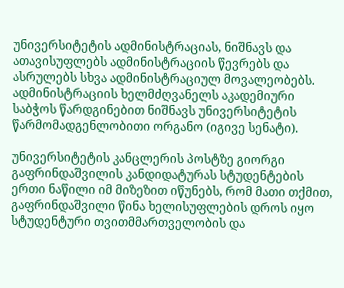უნივერსიტეტის ადმინისტრაციას, ნიშნავს და ათავისუფლებს ადმინისტრაციის წევრებს და ასრულებს სხვა ადმინისტრაციულ მოვალეობებს. ადმინისტრაციის ხელმძღვანელს აკადემიური საბჭოს წარდგინებით ნიშნავს უნივერსიტეტის წარმომადგენლობითი ორგანო (იგივე სენატი).

უნივერსიტეტის კანცლერის პოსტზე გიორგი გაფრინდაშვილის კანდიდატურას სტუდენტების ერთი ნაწილი იმ მიზეზით იწუნებს, რომ მათი თქმით, გაფრინდაშვილი წინა ხელისუფლების დროს იყო სტუდენტური თვითმმართველობის და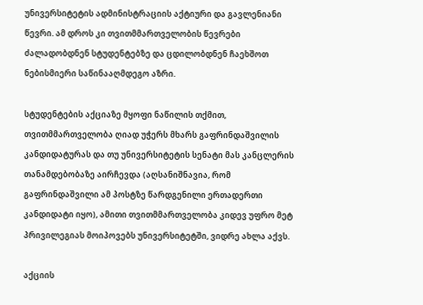უნივერსიტეტის ადმინისტრაციის აქტიური და გავლენიანი წევრი. ამ დროს კი თვითმმართველობის წევრები ძალადობდნენ სტუდენტებზე და ცდილობდნენ ჩაეხშოთ ნებისმიერი საწინააღმდეგო აზრი.

სტუდენტების აქციაზე მყოფი ნაწილის თქმით, თვითმმართველობა ღიად უჭერს მხარს გაფრინდაშვილის კანდიდატურას და თუ უნივერსიტეტის სენატი მას კანცლერის თანამდებობაზე აირჩევდა (აღსანიშნავია, რომ გაფრინდაშვილი ამ პოსტზე წარდგენილი ერთადერთი კანდიდატი იყო), ამითი თვითმმართველობა კიდევ უფრო მეტ პრივილეგიას მოიპოვებს უნივერსიტეტში, ვიდრე ახლა აქვს.

აქციის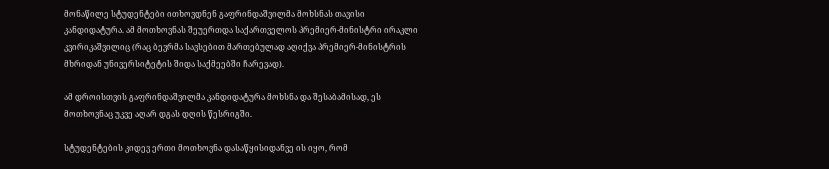მონაწილე სტუდენტები ითხოვდნენ გაფრინდაშვილმა მოხსნას თავისი კანდიდატურა. ამ მოთხოვნას შეუერთდა საქართველოს პრემიერ-მინისტრი ირაკლი კვირიკაშვილიც (რაც ბევრმა სავსებით მართებულად აღიქვა პრემიერ-მინისტრის მხრიდან უნივერსიტეტის შიდა საქმეებში ჩარევად).

ამ დროისთვის გაფრინდაშვილმა კანდიდატურა მოხსნა და შესაბამისად, ეს მოთხოვნაც უკვე აღარ დგას დღის წესრიგში.

სტუდენტების კიდევ ერთი მოთხოვნა დასაწყისიდანვე ის იყო, რომ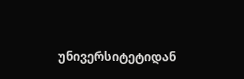უნივერსიტეტიდან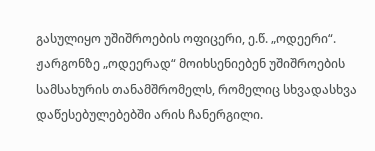გასულიყო უშიშროების ოფიცერი, ე.წ. „ოდეერი“. ჟარგონზე „ოდეერად“ მოიხსენიებენ უშიშროების სამსახურის თანამშრომელს, რომელიც სხვადასხვა დაწესებულებებში არის ჩანერგილი.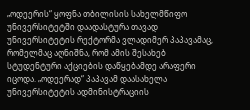„ოდეერის“ ყოფნა თბილისის სახელმწიფო უნივერსიტეტში დაადასტურა თავად უნივერსიტეტის რექტორმა ვლადიმერ პაპავამაც, რომელმაც აღნიშნა, რომ ამის შესახებ სტუდენტური აქციების დაწყებამდე არაფერი იცოდა. „ოდეერად“ პაპავამ დაასახელა უნივერსიტეტის ადმინისტრაციის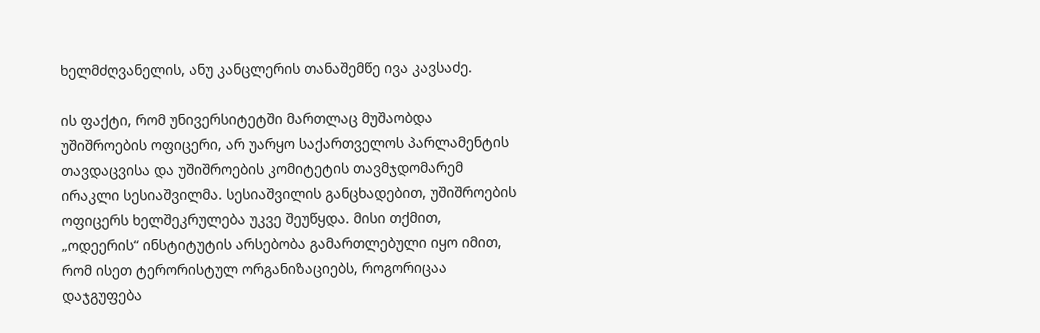ხელმძღვანელის, ანუ კანცლერის თანაშემწე ივა კავსაძე.

ის ფაქტი, რომ უნივერსიტეტში მართლაც მუშაობდა უშიშროების ოფიცერი, არ უარყო საქართველოს პარლამენტის თავდაცვისა და უშიშროების კომიტეტის თავმჯდომარემ ირაკლი სესიაშვილმა. სესიაშვილის განცხადებით, უშიშროების ოფიცერს ხელშეკრულება უკვე შეუწყდა. მისი თქმით, „ოდეერის“ ინსტიტუტის არსებობა გამართლებული იყო იმით, რომ ისეთ ტერორისტულ ორგანიზაციებს, როგორიცაა დაჯგუფება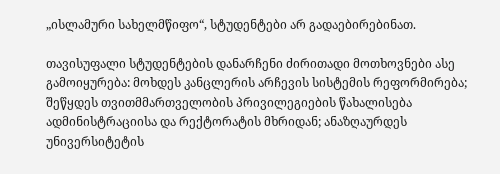„ისლამური სახელმწიფო“, სტუდენტები არ გადაებირებინათ.

თავისუფალი სტუდენტების დანარჩენი ძირითადი მოთხოვნები ასე გამოიყურება: მოხდეს კანცლერის არჩევის სისტემის რეფორმირება; შეწყდეს თვითმმართველობის პრივილეგიების წახალისება ადმინისტრაციისა და რექტორატის მხრიდან; ანაზღაურდეს უნივერსიტეტის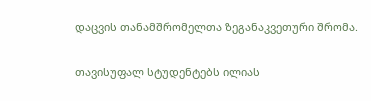დაცვის თანამშრომელთა ზეგანაკვეთური შრომა.

თავისუფალ სტუდენტებს ილიას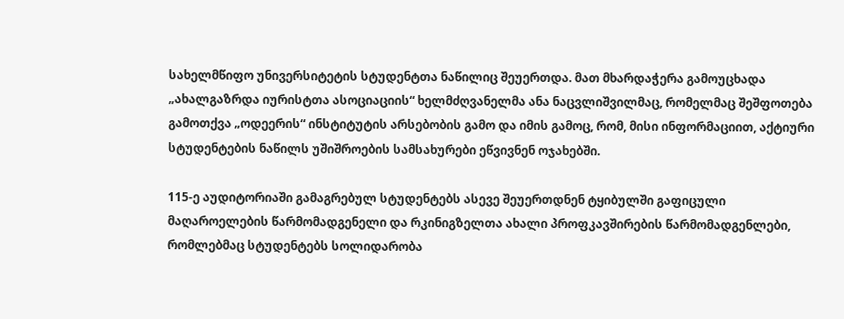სახელმწიფო უნივერსიტეტის სტუდენტთა ნაწილიც შეუერთდა. მათ მხარდაჭერა გამოუცხადა „ახალგაზრდა იურისტთა ასოციაციის“ ხელმძღვანელმა ანა ნაცვლიშვილმაც, რომელმაც შეშფოთება გამოთქვა „ოდეერის“ ინსტიტუტის არსებობის გამო და იმის გამოც, რომ, მისი ინფორმაციით, აქტიური სტუდენტების ნაწილს უშიშროების სამსახურები ეწვივნენ ოჯახებში.

115-ე აუდიტორიაში გამაგრებულ სტუდენტებს ასევე შეუერთდნენ ტყიბულში გაფიცული მაღაროელების წარმომადგენელი და რკინიგზელთა ახალი პროფკავშირების წარმომადგენლები, რომლებმაც სტუდენტებს სოლიდარობა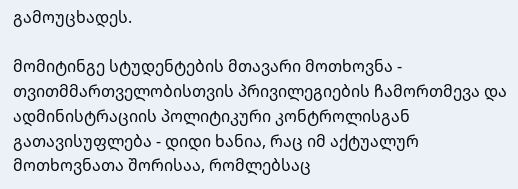გამოუცხადეს.

მომიტინგე სტუდენტების მთავარი მოთხოვნა - თვითმმართველობისთვის პრივილეგიების ჩამორთმევა და ადმინისტრაციის პოლიტიკური კონტროლისგან გათავისუფლება - დიდი ხანია, რაც იმ აქტუალურ მოთხოვნათა შორისაა, რომლებსაც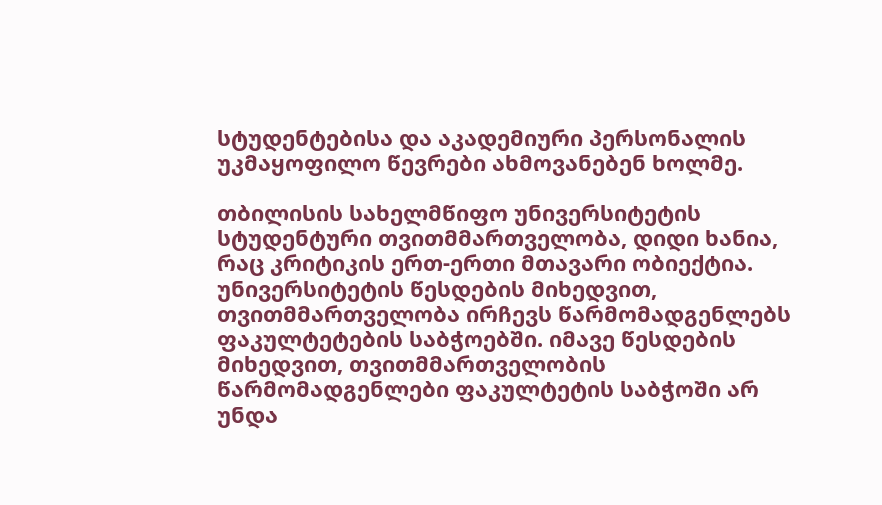სტუდენტებისა და აკადემიური პერსონალის უკმაყოფილო წევრები ახმოვანებენ ხოლმე.

თბილისის სახელმწიფო უნივერსიტეტის სტუდენტური თვითმმართველობა, დიდი ხანია, რაც კრიტიკის ერთ-ერთი მთავარი ობიექტია. უნივერსიტეტის წესდების მიხედვით, თვითმმართველობა ირჩევს წარმომადგენლებს ფაკულტეტების საბჭოებში. იმავე წესდების მიხედვით, თვითმმართველობის წარმომადგენლები ფაკულტეტის საბჭოში არ უნდა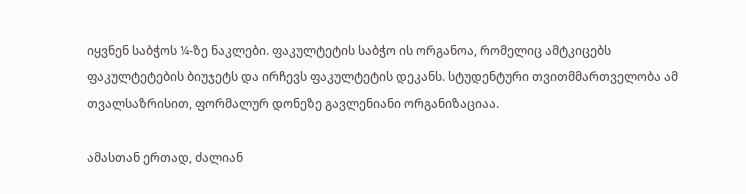იყვნენ საბჭოს ¼-ზე ნაკლები. ფაკულტეტის საბჭო ის ორგანოა, რომელიც ამტკიცებს ფაკულტეტების ბიუჯეტს და ირჩევს ფაკულტეტის დეკანს. სტუდენტური თვითმმართველობა ამ თვალსაზრისით, ფორმალურ დონეზე გავლენიანი ორგანიზაციაა.

ამასთან ერთად, ძალიან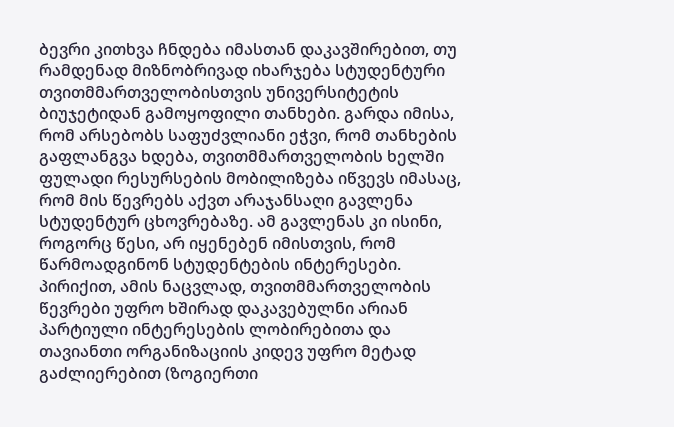ბევრი კითხვა ჩნდება იმასთან დაკავშირებით, თუ რამდენად მიზნობრივად იხარჯება სტუდენტური თვითმმართველობისთვის უნივერსიტეტის ბიუჯეტიდან გამოყოფილი თანხები. გარდა იმისა, რომ არსებობს საფუძვლიანი ეჭვი, რომ თანხების გაფლანგვა ხდება, თვითმმართველობის ხელში ფულადი რესურსების მობილიზება იწვევს იმასაც, რომ მის წევრებს აქვთ არაჯანსაღი გავლენა სტუდენტურ ცხოვრებაზე. ამ გავლენას კი ისინი, როგორც წესი, არ იყენებენ იმისთვის, რომ წარმოადგინონ სტუდენტების ინტერესები. პირიქით, ამის ნაცვლად, თვითმმართველობის წევრები უფრო ხშირად დაკავებულნი არიან პარტიული ინტერესების ლობირებითა და თავიანთი ორგანიზაციის კიდევ უფრო მეტად გაძლიერებით (ზოგიერთი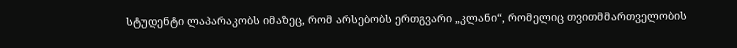სტუდენტი ლაპარაკობს იმაზეც, რომ არსებობს ერთგვარი „კლანი“, რომელიც თვითმმართველობის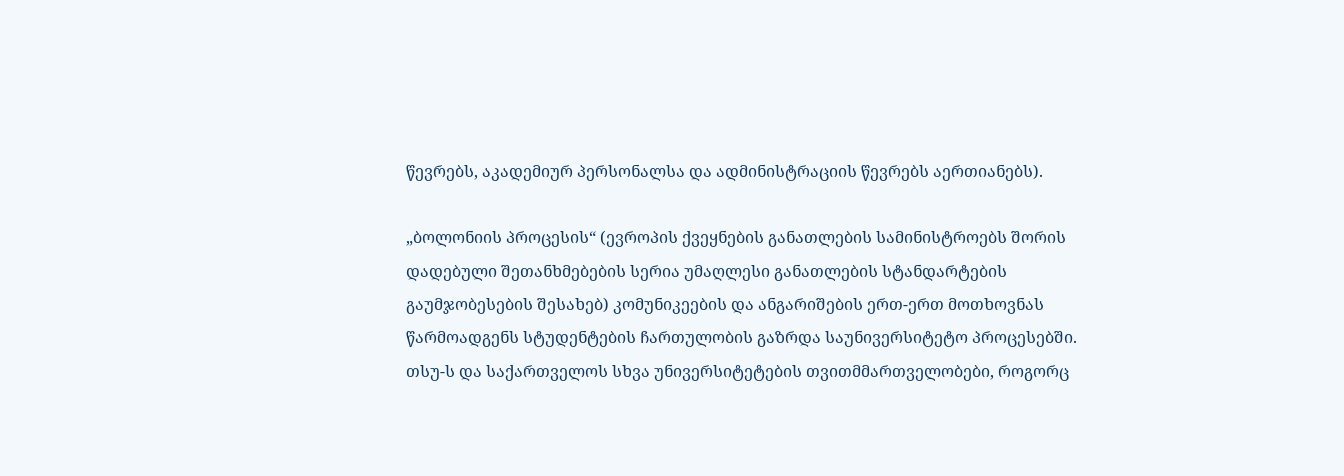წევრებს, აკადემიურ პერსონალსა და ადმინისტრაციის წევრებს აერთიანებს).

„ბოლონიის პროცესის“ (ევროპის ქვეყნების განათლების სამინისტროებს შორის დადებული შეთანხმებების სერია უმაღლესი განათლების სტანდარტების გაუმჯობესების შესახებ) კომუნიკეების და ანგარიშების ერთ-ერთ მოთხოვნას წარმოადგენს სტუდენტების ჩართულობის გაზრდა საუნივერსიტეტო პროცესებში. თსუ-ს და საქართველოს სხვა უნივერსიტეტების თვითმმართველობები, როგორც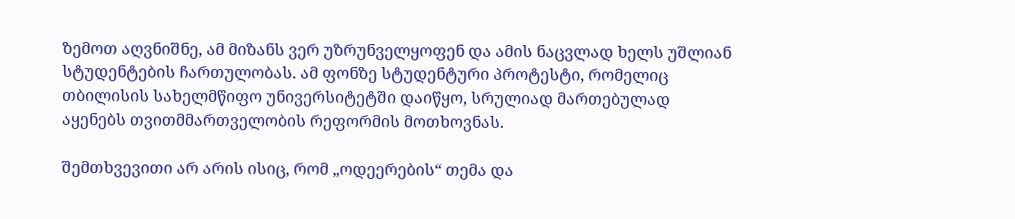ზემოთ აღვნიშნე, ამ მიზანს ვერ უზრუნველყოფენ და ამის ნაცვლად ხელს უშლიან სტუდენტების ჩართულობას. ამ ფონზე სტუდენტური პროტესტი, რომელიც თბილისის სახელმწიფო უნივერსიტეტში დაიწყო, სრულიად მართებულად აყენებს თვითმმართველობის რეფორმის მოთხოვნას.

შემთხვევითი არ არის ისიც, რომ „ოდეერების“ თემა და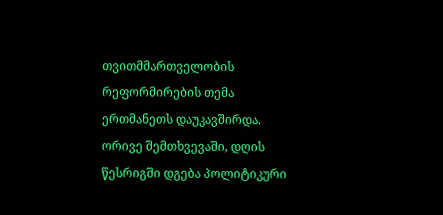თვითმმართველობის რეფორმირების თემა ერთმანეთს დაუკავშირდა. ორივე შემთხვევაში, დღის წესრიგში დგება პოლიტიკური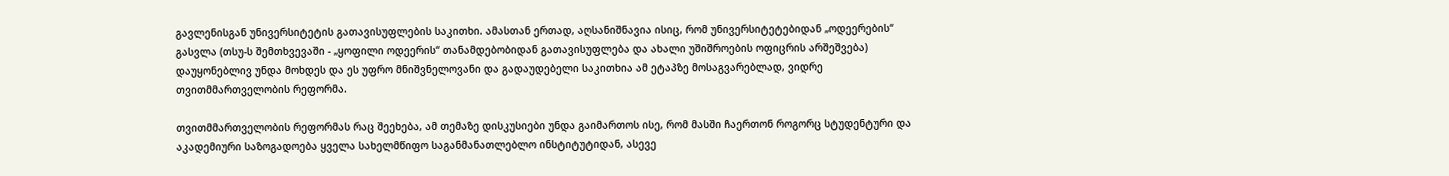გავლენისგან უნივერსიტეტის გათავისუფლების საკითხი. ამასთან ერთად, აღსანიშნავია ისიც, რომ უნივერსიტეტებიდან „ოდეერების“ გასვლა (თსუ-ს შემთხვევაში - „ყოფილი ოდეერის“ თანამდებობიდან გათავისუფლება და ახალი უშიშროების ოფიცრის არშეშვება) დაუყონებლივ უნდა მოხდეს და ეს უფრო მნიშვნელოვანი და გადაუდებელი საკითხია ამ ეტაპზე მოსაგვარებლად, ვიდრე თვითმმართველობის რეფორმა.

თვითმმართველობის რეფორმას რაც შეეხება, ამ თემაზე დისკუსიები უნდა გაიმართოს ისე, რომ მასში ჩაერთონ როგორც სტუდენტური და აკადემიური საზოგადოება ყველა სახელმწიფო საგანმანათლებლო ინსტიტუტიდან, ასევე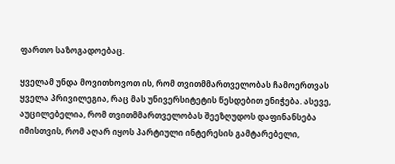ფართო საზოგადოებაც.

ყველამ უნდა მოვითხოვოთ ის, რომ თვითმმართველობას ჩამოერთვას ყველა პრივილეგია, რაც მას უნივერსიტეტის წესდებით ენიჭება. ასევე, აუცილებელია, რომ თვითმმართველობას შეეზღუდოს დაფინანსება იმისთვის, რომ აღარ იყოს პარტიული ინტერესის გამტარებელი,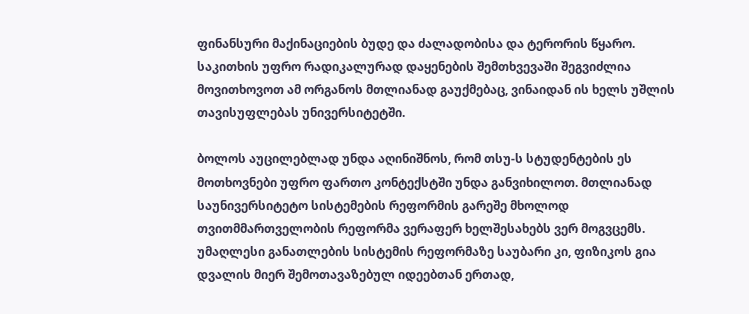ფინანსური მაქინაციების ბუდე და ძალადობისა და ტერორის წყარო. საკითხის უფრო რადიკალურად დაყენების შემთხვევაში შეგვიძლია მოვითხოვოთ ამ ორგანოს მთლიანად გაუქმებაც, ვინაიდან ის ხელს უშლის თავისუფლებას უნივერსიტეტში.

ბოლოს აუცილებლად უნდა აღინიშნოს, რომ თსუ-ს სტუდენტების ეს მოთხოვნები უფრო ფართო კონტექსტში უნდა განვიხილოთ. მთლიანად საუნივერსიტეტო სისტემების რეფორმის გარეშე მხოლოდ თვითმმართველობის რეფორმა ვერაფერ ხელშესახებს ვერ მოგვცემს. უმაღლესი განათლების სისტემის რეფორმაზე საუბარი კი, ფიზიკოს გია დვალის მიერ შემოთავაზებულ იდეებთან ერთად,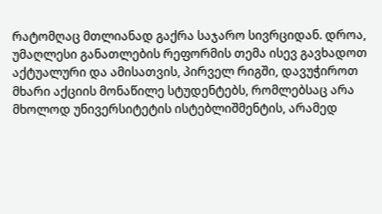რატომღაც მთლიანად გაქრა საჯარო სივრციდან. დროა, უმაღლესი განათლების რეფორმის თემა ისევ გავხადოთ აქტუალური და ამისათვის, პირველ რიგში, დავუჭიროთ მხარი აქციის მონაწილე სტუდენტებს, რომლებსაც არა მხოლოდ უნივერსიტეტის ისტებლიშმენტის, არამედ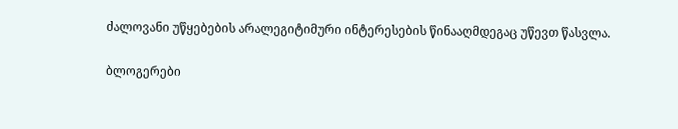ძალოვანი უწყებების არალეგიტიმური ინტერესების წინააღმდეგაც უწევთ წასვლა.

ბლოგერები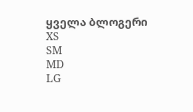ყველა ბლოგერი
XS
SM
MD
LG